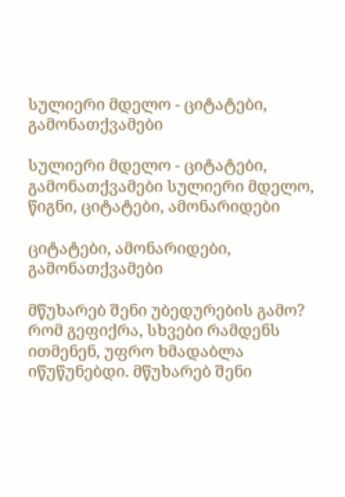სულიერი მდელო - ციტატები, გამონათქვამები

სულიერი მდელო - ციტატები, გამონათქვამები სულიერი მდელო, წიგნი, ციტატები, ამონარიდები

ციტატები, ამონარიდები, გამონათქვამები

მწუხარებ შენი უბედურების გამო? რომ გეფიქრა, სხვები რამდენს ითმენენ, უფრო ხმადაბლა იწუწუნებდი. მწუხარებ შენი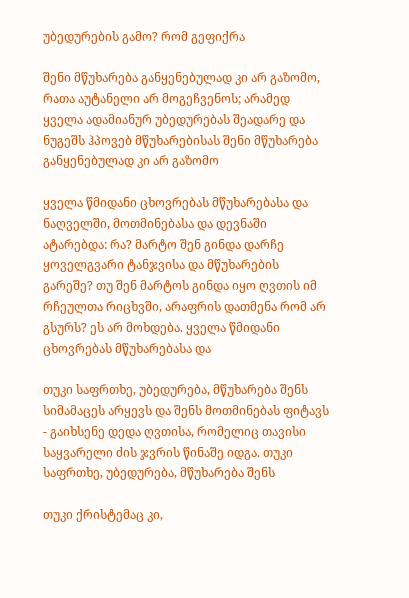უბედურების გამო? რომ გეფიქრა

შენი მწუხარება განყენებულად კი არ გაზომო, რათა აუტანელი არ მოგეჩვენოს; არამედ ყველა ადამიანურ უბედურებას შეადარე და ნუგეშს ჰპოვებ მწუხარებისას შენი მწუხარება განყენებულად კი არ გაზომო

ყველა წმიდანი ცხოვრებას მწუხარებასა და ნაღველში, მოთმინებასა და დევნაში ატარებდა: რა? მარტო შენ გინდა დარჩე ყოველგვარი ტანჯვისა და მწუხარების გარეშე? თუ შენ მარტოს გინდა იყო ღვთის იმ რჩეულთა რიცხვში, არაფრის დათმენა რომ არ გსურს? ეს არ მოხდება. ყველა წმიდანი ცხოვრებას მწუხარებასა და

თუკი საფრთხე, უბედურება, მწუხარება შენს სიმამაცეს არყევს და შენს მოთმინებას ფიტავს - გაიხსენე დედა ღვთისა, რომელიც თავისი საყვარელი ძის ჯვრის წინაშე იდგა. თუკი საფრთხე, უბედურება, მწუხარება შენს

თუკი ქრისტემაც კი,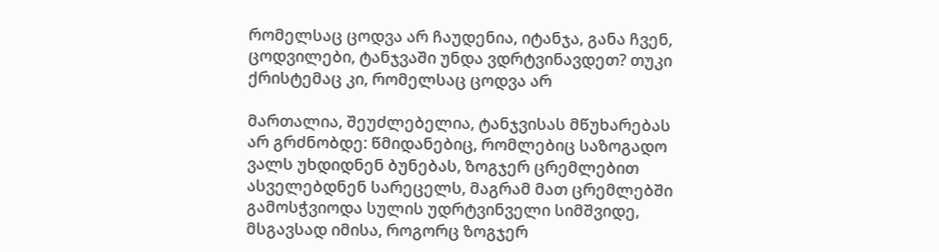რომელსაც ცოდვა არ ჩაუდენია, იტანჯა, განა ჩვენ, ცოდვილები, ტანჯვაში უნდა ვდრტვინავდეთ? თუკი ქრისტემაც კი, რომელსაც ცოდვა არ

მართალია, შეუძლებელია, ტანჯვისას მწუხარებას არ გრძნობდე: წმიდანებიც, რომლებიც საზოგადო ვალს უხდიდნენ ბუნებას, ზოგჯერ ცრემლებით ასველებდნენ სარეცელს, მაგრამ მათ ცრემლებში გამოსჭვიოდა სულის უდრტვინველი სიმშვიდე, მსგავსად იმისა, როგორც ზოგჯერ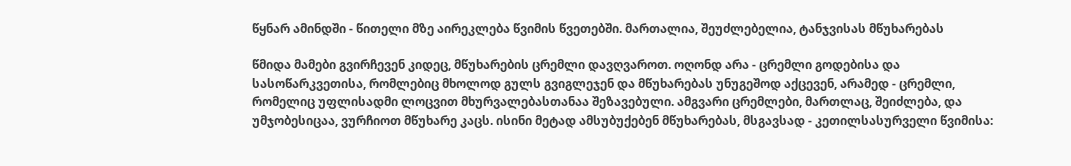წყნარ ამინდში - წითელი მზე აირეკლება წვიმის წვეთებში. მართალია, შეუძლებელია, ტანჯვისას მწუხარებას

წმიდა მამები გვირჩევენ კიდეც, მწუხარების ცრემლი დავღვაროთ. ოღონდ არა - ცრემლი გოდებისა და სასოწარკვეთისა, რომლებიც მხოლოდ გულს გვიგლეჯენ და მწუხარებას უნუგეშოდ აქცევენ, არამედ - ცრემლი, რომელიც უფლისადმი ლოცვით მხურვალებასთანაა შეზავებული. ამგვარი ცრემლები, მართლაც, შეიძლება, და უმჯობესიცაა, ვურჩიოთ მწუხარე კაცს. ისინი მეტად ამსუბუქებენ მწუხარებას, მსგავსად - კეთილსასურველი წვიმისა: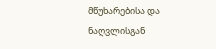მწუხარებისა და ნაღვლისგან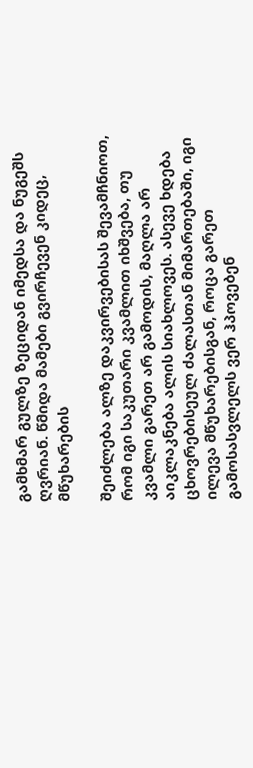გამხმარ გულზე ზეციდან იმედსა და ნუგეშს ღვრიან. წმიდა მამები გვირჩევენ კიდეც, მწუხარების

შეიძლება ალზე დაკვირვებისას შევამჩნიოთ, რომ იგი საკუთარი კვამლით იხშვება, თუ კვამლი გარეთ არ გამოდის, მაღლა არ აიკლაკნება ალის სიახლოვეს. ასევე ხდება ცხოვრებისეულ ძალასთან მიმართებაში, იგი ილევა მწუხარებისგან, როცა გარეთ გამოსასვლელს ვერ ჰპოვებენ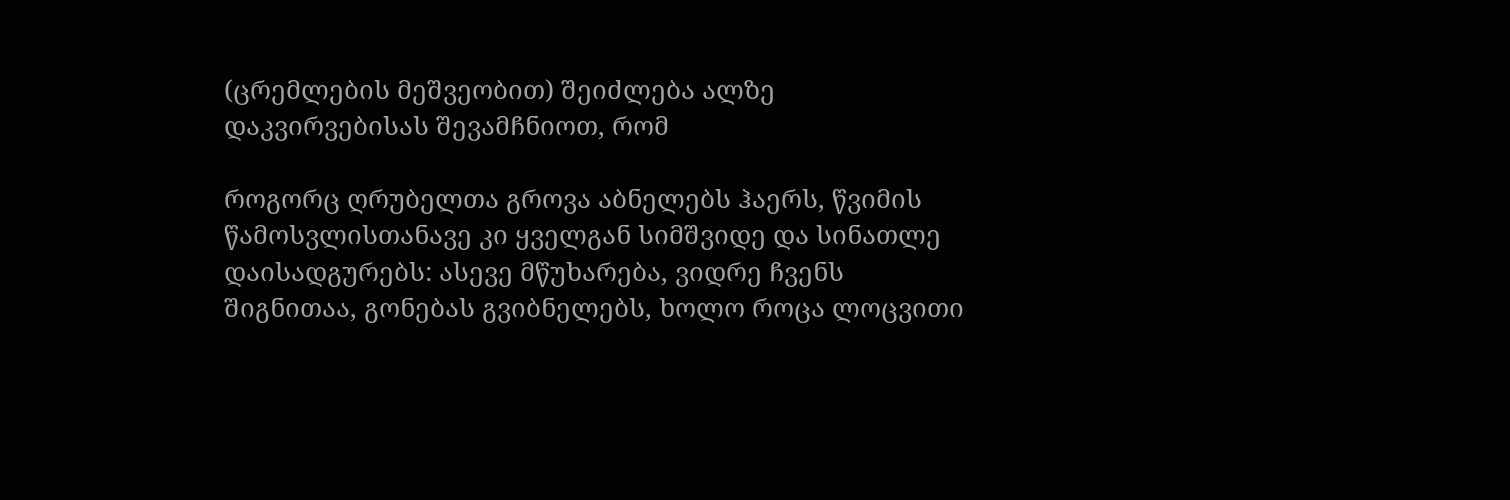(ცრემლების მეშვეობით) შეიძლება ალზე დაკვირვებისას შევამჩნიოთ, რომ

როგორც ღრუბელთა გროვა აბნელებს ჰაერს, წვიმის წამოსვლისთანავე კი ყველგან სიმშვიდე და სინათლე დაისადგურებს: ასევე მწუხარება, ვიდრე ჩვენს შიგნითაა, გონებას გვიბნელებს, ხოლო როცა ლოცვითი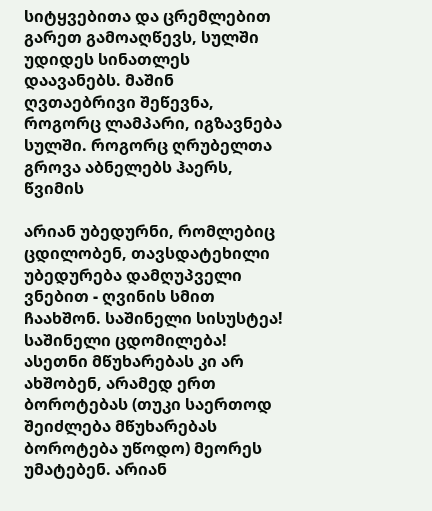სიტყვებითა და ცრემლებით გარეთ გამოაღწევს, სულში უდიდეს სინათლეს დაავანებს. მაშინ ღვთაებრივი შეწევნა, როგორც ლამპარი, იგზავნება სულში. როგორც ღრუბელთა გროვა აბნელებს ჰაერს, წვიმის

არიან უბედურნი, რომლებიც ცდილობენ, თავსდატეხილი უბედურება დამღუპველი ვნებით - ღვინის სმით ჩაახშონ. საშინელი სისუსტეა! საშინელი ცდომილება! ასეთნი მწუხარებას კი არ ახშობენ, არამედ ერთ ბოროტებას (თუკი საერთოდ შეიძლება მწუხარებას ბოროტება უწოდო) მეორეს უმატებენ. არიან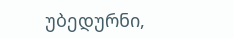უბედურნი,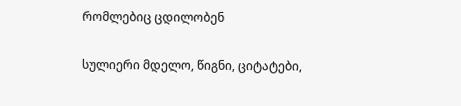რომლებიც ცდილობენ

სულიერი მდელო, წიგნი, ციტატები,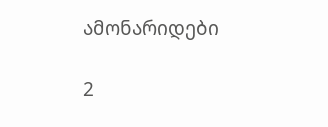ამონარიდები

2